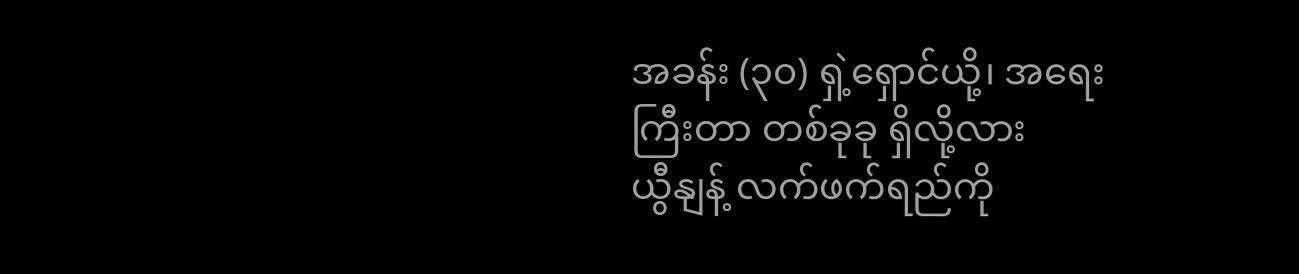အခန်း (၃၀) ရှဲ့ရှောင်ယို့၊ အရေးကြီးတာ တစ်ခုခု ရှိလို့လား
ယွီနျန့် လက်ဖက်ရည်ကို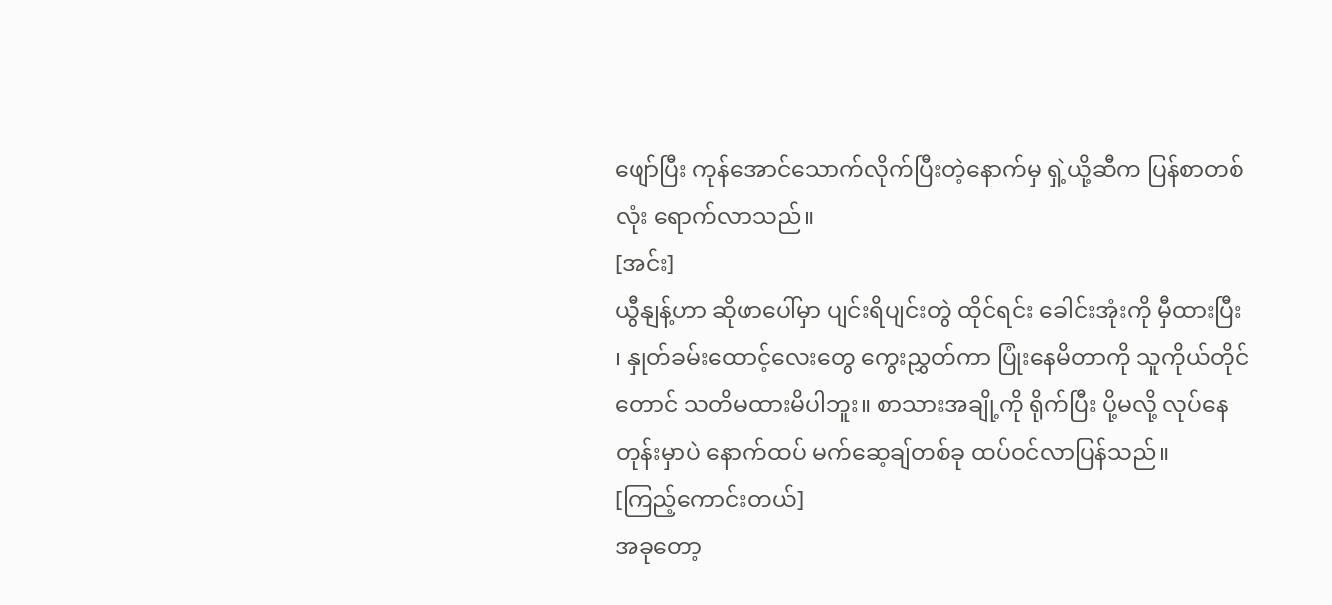ဖျော်ပြီး ကုန်အောင်သောက်လိုက်ပြီးတဲ့နောက်မှ ရှဲ့ယို့ဆီက ပြန်စာတစ်လုံး ရောက်လာသည်။
[အင်း]
ယွီနျန့်ဟာ ဆိုဖာပေါ်မှာ ပျင်းရိပျင်းတွဲ ထိုင်ရင်း ခေါင်းအုံးကို မှီထားပြီး ၊ နှုတ်ခမ်းထောင့်လေးတွေ ကွေးညွှတ်ကာ ပြုံးနေမိတာကို သူကိုယ်တိုင်တောင် သတိမထားမိပါဘူး။ စာသားအချို့ကို ရိုက်ပြီး ပို့မလို့ လုပ်နေတုန်းမှာပဲ နောက်ထပ် မက်ဆေ့ချ်တစ်ခု ထပ်ဝင်လာပြန်သည်။
[ကြည့်ကောင်းတယ်]
အခုတော့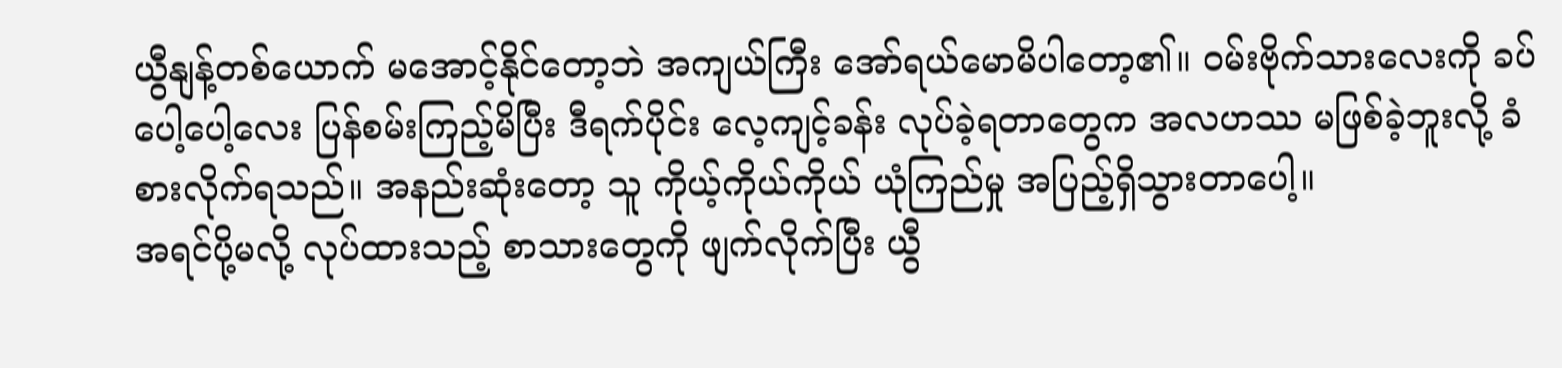ယွီနျန့်တစ်ယောက် မအောင့်နိုင်တော့ဘဲ အကျယ်ကြီး အော်ရယ်မောမိပါတော့၏။ ဝမ်းဗိုက်သားလေးကို ခပ်ပေါ့ပေါ့လေး ပြန်စမ်းကြည့်မိပြီး ဒီရက်ပိုင်း လေ့ကျင့်ခန်း လုပ်ခဲ့ရတာတွေက အလဟဿ မဖြစ်ခဲ့ဘူးလို့ ခံစားလိုက်ရသည်။ အနည်းဆုံးတော့ သူ ကိုယ့်ကိုယ်ကိုယ် ယုံကြည်မှု အပြည့်ရှိသွားတာပေါ့။
အရင်ပို့မလို့ လုပ်ထားသည့် စာသားတွေကို ဖျက်လိုက်ပြီး ယွီ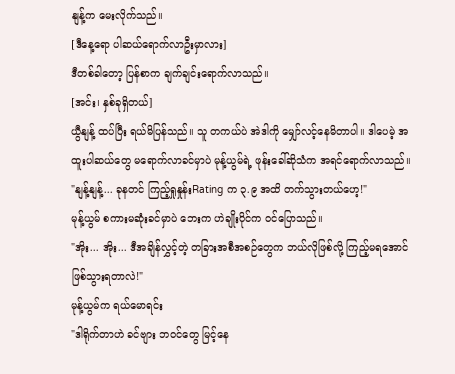နျန့်က မေးလိုက်သည်။
[ဒီနေ့ရော ပါဆယ်ရောက်လာဦးမှာလား]
ဒီတစ်ခါတော့ ပြန်စာက ချက်ချင်းရောက်လာသည်။
[အင်း၊ နှစ်ခုရှိတယ်]
ယွီနျန့် ထပ်ပြီး ရယ်မိပြန်သည်။ သူ တကယ်ပဲ အဲဒါကို မျှော်လင့်နေမိတာပါ။ ဒါပေမဲ့ အထူးပါဆယ်တွေ မရောက်လာခင်မှာပဲ မုန့်ယွမ်ရဲ့ ဖုန်းခေါ်ဆိုသံက အရင်ရောက်လာသည်။
"နျန့်နျန့်... ခုနတင် ကြည့်ရှုနှုန်းRating က ၃.၉ အထိ တက်သွားတယ်ဟေ့!"
မုန့်ယွမ် စကားမဆုံးခင်မှာပဲ ဘေးက ဟဲချိုးပိုင်က ဝင်ပြောသည်။
"အိုး... အိုး... ဒီအချိန်လွှင့်တဲ့ တခြားအစီအစဉ်တွေက ဘယ်လိုဖြစ်လို့ ကြည့်မရအောင် ဖြစ်သွားရတာလဲ!"
မုန့်ယွမ်က ရယ်မောရင်း
"ဒါရိုက်တာဟဲ ခင်ဗျား ဘဝင်တွေ မြင့်နေ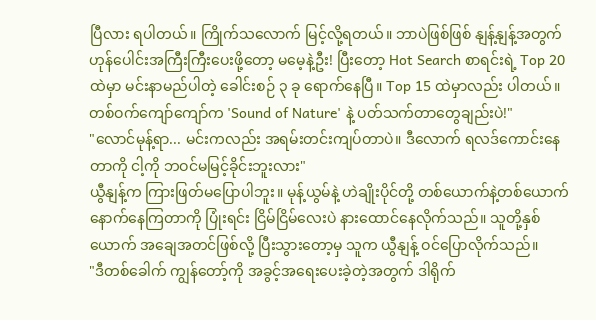ပြီလား ရပါတယ်။ ကြိုက်သလောက် မြင့်လို့ရတယ်။ ဘာပဲဖြစ်ဖြစ် နျန့်နျန့်အတွက် ဟုန်ပေါင်းအကြီးကြီးပေးဖို့တော့ မမေ့နဲ့ဦး! ပြီးတော့ Hot Search စာရင်းရဲ့ Top 20 ထဲမှာ မင်းနာမည်ပါတဲ့ ခေါင်းစဉ် ၃ ခု ရောက်နေပြီ။ Top 15 ထဲမှာလည်း ပါတယ်။ တစ်ဝက်ကျော်ကျော်က 'Sound of Nature' နဲ့ ပတ်သက်တာတွေချည်းပဲ!"
"လောင်မုန့်ရာ... မင်းကလည်း အရမ်းတင်းကျပ်တာပဲ။ ဒီလောက် ရလဒ်ကောင်းနေတာကို ငါ့ကို ဘဝင်မမြင့်ခိုင်းဘူးလား"
ယွီနျန့်က ကြားဖြတ်မပြောပါဘူး။ မုန့်ယွမ်နဲ့ ဟဲချိုးပိုင်တို့ တစ်ယောက်နဲ့တစ်ယောက် နောက်နေကြတာကို ပြုံးရင်း ငြိမ်ငြိမ်လေးပဲ နားထောင်နေလိုက်သည်။ သူတို့နှစ်ယောက် အချေအတင်ဖြစ်လို့ ပြီးသွားတော့မှ သူက ယွီနျန့် ဝင်ပြောလိုက်သည်။
"ဒီတစ်ခေါက် ကျွန်တော့်ကို အခွင့်အရေးပေးခဲ့တဲ့အတွက် ဒါရိုက်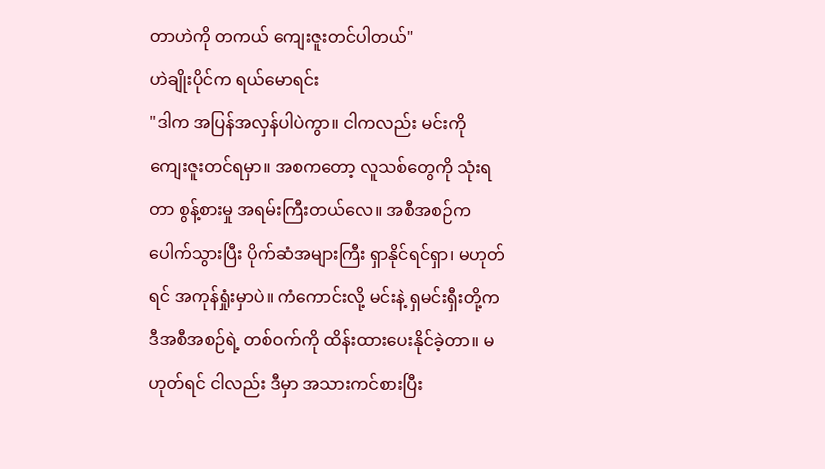တာဟဲကို တကယ် ကျေးဇူးတင်ပါတယ်"
ဟဲချိုးပိုင်က ရယ်မောရင်း
"ဒါက အပြန်အလှန်ပါပဲကွာ။ ငါကလည်း မင်းကို ကျေးဇူးတင်ရမှာ။ အစကတော့ လူသစ်တွေကို သုံးရတာ စွန့်စားမှု အရမ်းကြီးတယ်လေ။ အစီအစဉ်က ပေါက်သွားပြီး ပိုက်ဆံအများကြီး ရှာနိုင်ရင်ရှာ၊ မဟုတ်ရင် အကုန်ရှုံးမှာပဲ။ ကံကောင်းလို့ မင်းနဲ့ ရှမင်းရှီးတို့က ဒီအစီအစဉ်ရဲ့ တစ်ဝက်ကို ထိန်းထားပေးနိုင်ခဲ့တာ။ မဟုတ်ရင် ငါလည်း ဒီမှာ အသားကင်စားပြီး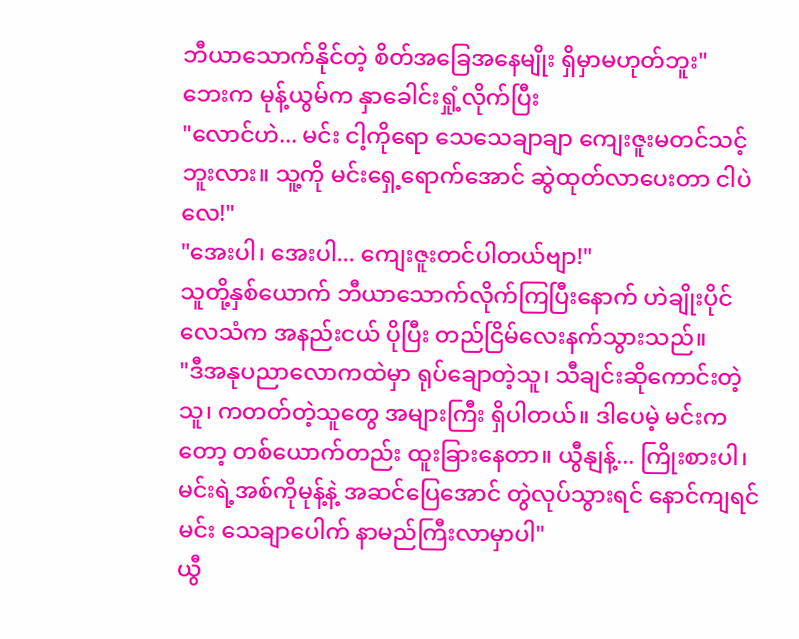ဘီယာသောက်နိုင်တဲ့ စိတ်အခြေအနေမျိုး ရှိမှာမဟုတ်ဘူး"
ဘေးက မုန့်ယွမ်က နှာခေါင်းရှုံ့လိုက်ပြီး
"လောင်ဟဲ... မင်း ငါ့ကိုရော သေသေချာချာ ကျေးဇူးမတင်သင့်ဘူးလား။ သူ့ကို မင်းရှေ့ရောက်အောင် ဆွဲထုတ်လာပေးတာ ငါပဲလေ!"
"အေးပါ၊ အေးပါ... ကျေးဇူးတင်ပါတယ်ဗျာ!"
သူတို့နှစ်ယောက် ဘီယာသောက်လိုက်ကြပြီးနောက် ဟဲချိုးပိုင် လေသံက အနည်းငယ် ပိုပြီး တည်ငြိမ်လေးနက်သွားသည်။
"ဒီအနုပညာလောကထဲမှာ ရုပ်ချောတဲ့သူ၊ သီချင်းဆိုကောင်းတဲ့သူ၊ ကတတ်တဲ့သူတွေ အများကြီး ရှိပါတယ်။ ဒါပေမဲ့ မင်းကတော့ တစ်ယောက်တည်း ထူးခြားနေတာ။ ယွီနျန့်... ကြိုးစားပါ၊ မင်းရဲ့အစ်ကိုမုန့်နဲ့ အဆင်ပြေအောင် တွဲလုပ်သွားရင် နောင်ကျရင် မင်း သေချာပေါက် နာမည်ကြီးလာမှာပါ"
ယွီ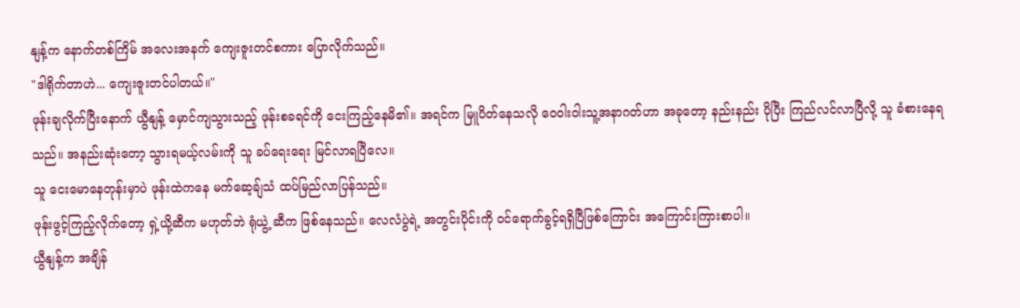နျန့်က နောက်တစ်ကြိမ် အလေးအနက် ကျေးဇူးတင်စကား ပြောလိုက်သည်။
"ဒါရိုက်တာဟဲ... ကျေးဇူးတင်ပါတယ်။"
ဖုန်းချလိုက်ပြီးနောက် ယွီနျန့် မှောင်ကျသွားသည့် ဖုန်းစခရင်ကို ငေးကြည့်နေမိ၏။ အရင်က မြူပိတ်နေသလို ဝေဝါးဝါးသူ့အနာဂတ်ဟာ အခုတော့ နည်းနည်း ပိုပြီး ကြည်လင်လာပြီလို့ သူ ခံစားနေရသည်။ အနည်းဆုံးတော့ သွားရမယ့်လမ်းကို သူ ခပ်ရေးရေး မြင်လာရပြီလေ။
သူ ငေးမောနေတုန်းမှာပဲ ဖုန်းထဲကနေ မက်ဆေ့ချ်သံ ထပ်မြည်လာပြန်သည်။
ဖုန်းဖွင့်ကြည့်လိုက်တော့ ရှဲ့ယို့ဆီက မဟုတ်ဘဲ ရုံယွဲ့ ဆီက ဖြစ်နေသည်။ လေလံပွဲရဲ့ အတွင်းပိုင်းကို ဝင်ရောက်ခွင့်ရရှိပြီဖြစ်ကြောင်း အကြောင်းကြားစာပါ။
ယွီနျန့်က အချိန်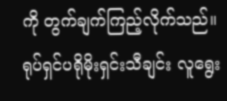ကို တွက်ချက်ကြည့်လိုက်သည်။ ရုပ်ရှင်ပရိုမိုးရှင်းသီချင်း လူရွေး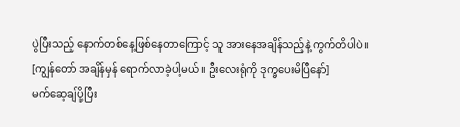ပွဲပြီးသည့် နောက်တစ်နေ့ဖြစ်နေတာကြောင့် သူ အားနေအချိန်သည့်နဲ့ ကွက်တိပါပဲ။
[ကျွန်တော် အချိန်မှန် ရောက်လာခဲ့ပါ့မယ်။ ဦးလေးရုံကို ဒုက္ခပေးမိပြီနော်]
မက်ဆေ့ချ်ပို့ပြီး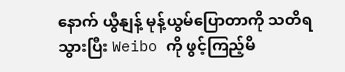နောက် ယွီနျန့် မုန့်ယွမ်ပြောတာကို သတိရသွားပြီး Weibo ကို ဖွင့်ကြည့်မိ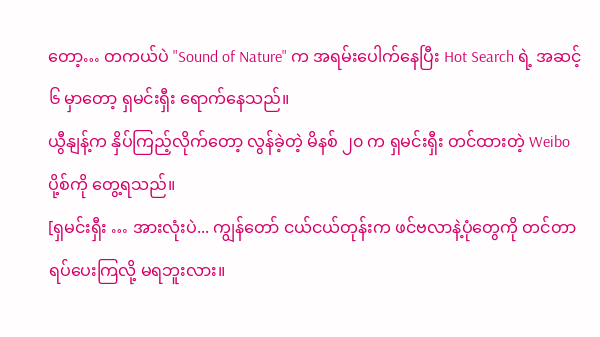တော့… တကယ်ပဲ "Sound of Nature" က အရမ်းပေါက်နေပြီး Hot Search ရဲ့ အဆင့် ၆ မှာတော့ ရှမင်းရှီး ရောက်နေသည်။
ယွီနျန့်က နှိပ်ကြည့်လိုက်တော့ လွန်ခဲ့တဲ့ မိနစ် ၂၀ က ရှမင်းရှီး တင်ထားတဲ့ Weibo ပို့စ်ကို တွေ့ရသည်။
[ရှမင်းရှီး … အားလုံးပဲ... ကျွန်တော် ငယ်ငယ်တုန်းက ဖင်ဗလာနဲ့ပုံတွေကို တင်တာ ရပ်ပေးကြလို့ မရဘူးလား။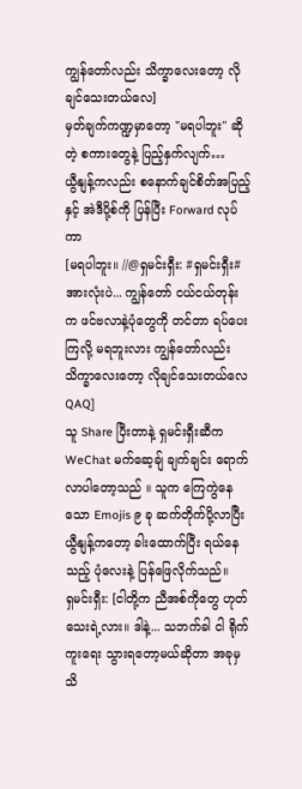ကျွန်တော်လည်း သိက္ခာလေးတော့ လိုချင်သေးတယ်လေ]
မှတ်ချက်ကဏ္ဍမှာတော့ "မရပါဘူး" ဆိုတဲ့ စကားတွေနဲ့ ပြည့်နှက်လျက်…
ယွီနျန့်ကလည်း စနောက်ချင်စိတ်အပြည့်နှင့် အဲဒီပို့စ်ကို ပြန်ပြီး Forward လုပ်ကာ
[မရပါဘူး။ //@ရှမင်းရှီး: #ရှမင်းရှီး# အားလုံးပဲ... ကျွန်တော် ငယ်ငယ်တုန်းက ဖင်ဗလာနဲ့ပုံတွေကို တင်တာ ရပ်ပေးကြလို့ မရဘူးလား ကျွန်တော်လည်း သိက္ခာလေးတော့ လိုချင်သေးတယ်လေ QAQ]
သူ Share ပြီးတာနဲ့ ရှမင်းရှီးဆီက WeChat မက်ဆေ့ချ် ချက်ချင်း ရောက်လာပါတော့သည် ။ သူက ကြေကွဲနေသော Emojis ၉ ခု ဆက်တိုက်ပို့လာပြီး ယွီနျန့်ကတော့ ခါးထောက်ပြီး ရယ်နေသည့် ပုံလေးနဲ့ ပြန်ဖြေလိုက်သည်။
ရှမင်းရှီး: [ငါတို့က ညီအစ်ကိုတွေ ဟုတ်သေးရဲ့လား။ ဒါနဲ့... သဘက်ခါ ငါ ရိုက်ကူးရေး သွားရတော့မယ်ဆိုတာ အခုမှ သိ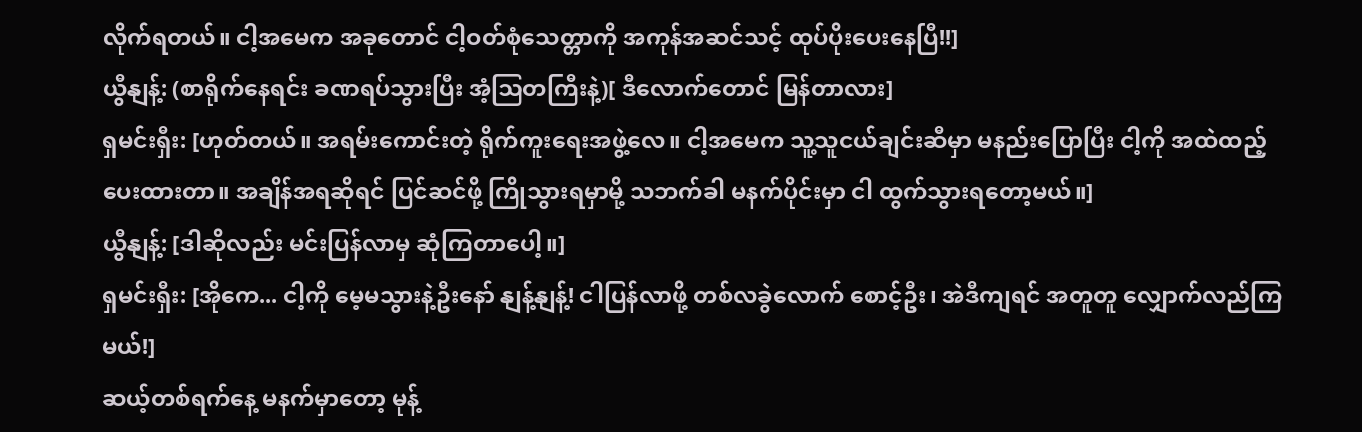လိုက်ရတယ်။ ငါ့အမေက အခုတောင် ငါ့ဝတ်စုံသေတ္တာကို အကုန်အဆင်သင့် ထုပ်ပိုးပေးနေပြီ!!]
ယွီနျန့်: (စာရိုက်နေရင်း ခဏရပ်သွားပြီး အံ့ဩတကြီးနဲ့)[ ဒီလောက်တောင် မြန်တာလား]
ရှမင်းရှီး: [ဟုတ်တယ်။ အရမ်းကောင်းတဲ့ ရိုက်ကူးရေးအဖွဲ့လေ။ ငါ့အမေက သူ့သူငယ်ချင်းဆီမှာ မနည်းပြောပြီး ငါ့ကို အထဲထည့်ပေးထားတာ။ အချိန်အရဆိုရင် ပြင်ဆင်ဖို့ ကြိုသွားရမှာမို့ သဘက်ခါ မနက်ပိုင်းမှာ ငါ ထွက်သွားရတော့မယ်။]
ယွီနျန့်: [ဒါဆိုလည်း မင်းပြန်လာမှ ဆုံကြတာပေါ့။]
ရှမင်းရှီး: [အိုကေ... ငါ့ကို မေ့မသွားနဲ့ဦးနော် နျန့်နျန့်! ငါပြန်လာဖို့ တစ်လခွဲလောက် စောင့်ဦး၊ အဲဒီကျရင် အတူတူ လျှောက်လည်ကြမယ်!]
ဆယ့်တစ်ရက်နေ့ မနက်မှာတော့ မုန့်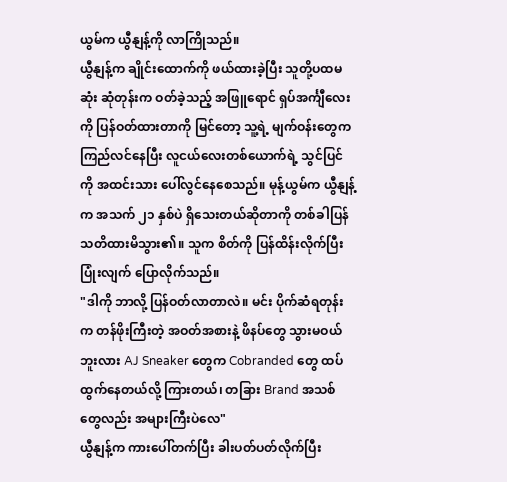ယွမ်က ယွီနျန့်ကို လာကြိုသည်။
ယွီနျန့်က ချိုင်းထောက်ကို ဖယ်ထားခဲ့ပြီး သူတို့ပထမဆုံး ဆုံတုန်းက ဝတ်ခဲ့သည့် အဖြူရောင် ရှပ်အင်္ကျီလေးကို ပြန်ဝတ်ထားတာကို မြင်တော့ သူ့ရဲ့ မျက်ဝန်းတွေက ကြည်လင်နေပြီး လူငယ်လေးတစ်ယောက်ရဲ့ သွင်ပြင်ကို အထင်းသား ပေါ်လွင်နေစေသည်။ မုန့်ယွမ်က ယွီနျန့်က အသက် ၂၁ နှစ်ပဲ ရှိသေးတယ်ဆိုတာကို တစ်ခါပြန် သတိထားမိသွား၏။ သူက စိတ်ကို ပြန်ထိန်းလိုက်ပြီး ပြုံးလျက် ပြောလိုက်သည်။
"ဒါကို ဘာလို့ ပြန်ဝတ်လာတာလဲ။ မင်း ပိုက်ဆံရတုန်းက တန်ဖိုးကြီးတဲ့ အဝတ်အစားနဲ့ ဖိနပ်တွေ သွားမဝယ်ဘူးလား AJ Sneaker တွေက Cobranded တွေ ထပ်ထွက်နေတယ်လို့ ကြားတယ်၊ တခြား Brand အသစ်တွေလည်း အများကြီးပဲလေ"
ယွီနျန့်က ကားပေါ်တက်ပြီး ခါးပတ်ပတ်လိုက်ပြီး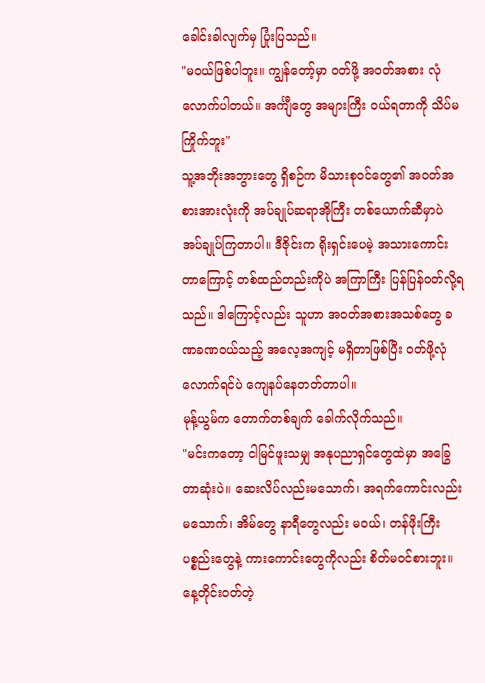ခေါင်းခါလျက်မှ ပြုံးပြသည်။
"မဝယ်ဖြစ်ပါဘူး။ ကျွန်တော့်မှာ ဝတ်ဖို့ အဝတ်အစား လုံလောက်ပါတယ်။ အင်္ကျီတွေ အများကြီး ဝယ်ရတာကို သိပ်မကြိုက်ဘူး"
သူ့အဘိုးအဘွားတွေ ရှိစဉ်က မိသားစုဝင်တွေ၏ အဝတ်အစားအားလုံးကို အပ်ချုပ်ဆရာအိုကြီး တစ်ယောက်ဆီမှာပဲ အပ်ချုပ်ကြတာပါ။ ဒီဇိုင်းက ရိုးရှင်းပေမဲ့ အသားကောင်းတာကြောင့် တစ်ထည်တည်းကိုပဲ အကြာကြီး ပြန်ပြန်ဝတ်လို့ရသည်။ ဒါကြောင့်လည်း သူဟာ အဝတ်အစားအသစ်တွေ ခဏခဏဝယ်သည့် အလေ့အကျင့် မရှိတာဖြစ်ပြီး ဝတ်ဖို့လုံလောက်ရင်ပဲ ကျေနပ်နေတတ်တာပါ။
မုန့်ယွမ်က တောက်တစ်ချက် ခေါက်လိုက်သည်။
"မင်းကတော့ ငါမြင်ဖူးသမျှ အနုပညာရှင်တွေထဲမှာ အခြွေတာဆုံးပဲ။ ဆေးလိပ်လည်းမသောက်၊ အရက်ကောင်းလည်းမသောက်၊ အိမ်တွေ နာရီတွေလည်း မဝယ်၊ တန်ဖိုးကြီးပစ္စည်းတွေနဲ့ ကားကောင်းတွေကိုလည်း စိတ်မဝင်စားဘူး။ နေ့တိုင်းဝတ်တဲ့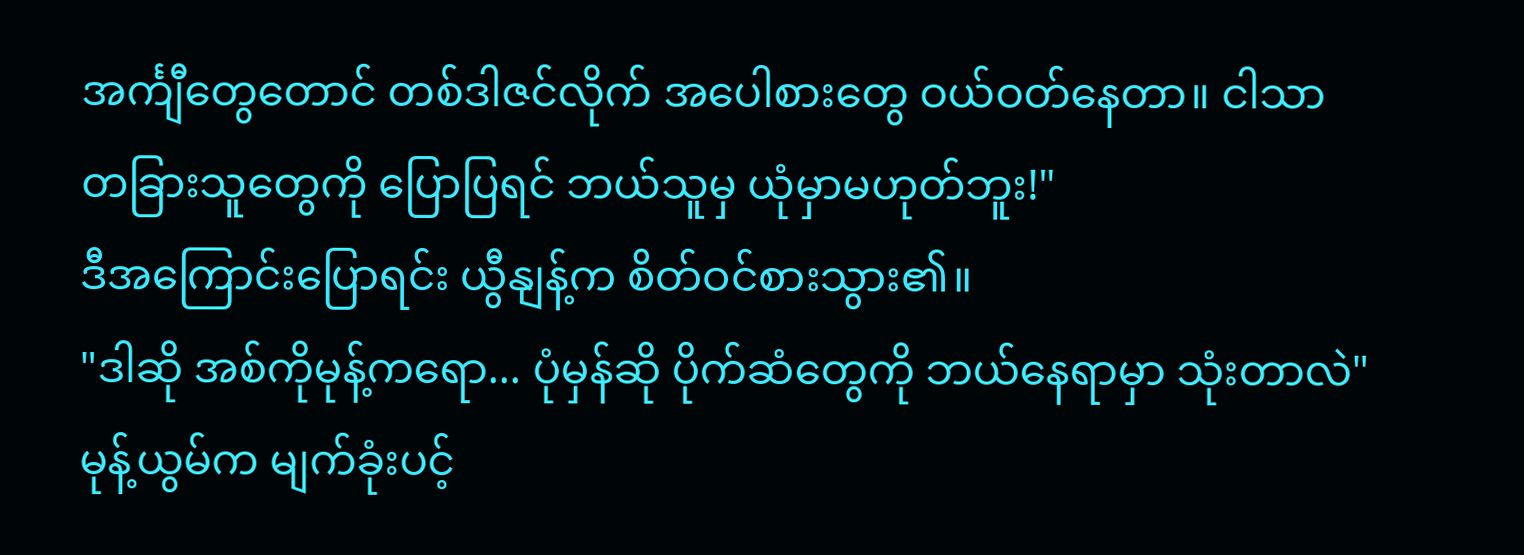အင်္ကျီတွေတောင် တစ်ဒါဇင်လိုက် အပေါစားတွေ ဝယ်ဝတ်နေတာ။ ငါသာ တခြားသူတွေကို ပြောပြရင် ဘယ်သူမှ ယုံမှာမဟုတ်ဘူး!"
ဒီအကြောင်းပြောရင်း ယွီနျန့်က စိတ်ဝင်စားသွား၏။
"ဒါဆို အစ်ကိုမုန့်ကရော... ပုံမှန်ဆို ပိုက်ဆံတွေကို ဘယ်နေရာမှာ သုံးတာလဲ"
မုန့်ယွမ်က မျက်ခုံးပင့်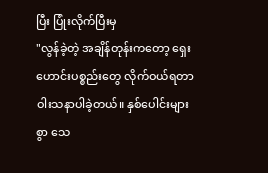ပြီး ပြုံးလိုက်ပြီးမှ
"လွန်ခဲ့တဲ့ အချိန်တုန်းကတော့ ရှေးဟောင်းပစ္စည်းတွေ လိုက်ဝယ်ရတာ ဝါးသနာပါခဲ့တယ်။ နှစ်ပေါင်းများစွာ သေ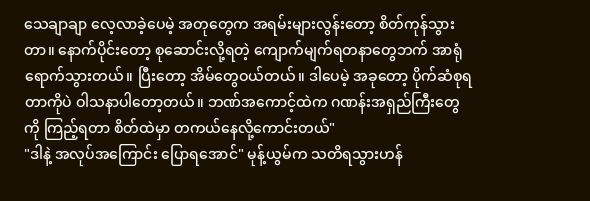သေချာချာ လေ့လာခဲ့ပေမဲ့ အတုတွေက အရမ်းများလွန်းတော့ စိတ်ကုန်သွားတာ။ နောက်ပိုင်းတော့ စုဆောင်းလို့ရတဲ့ ကျောက်မျက်ရတနာတွေဘက် အာရုံရောက်သွားတယ်။ ပြီးတော့ အိမ်တွေဝယ်တယ်။ ဒါပေမဲ့ အခုတော့ ပိုက်ဆံစုရတာကိုပဲ ဝါသနာပါတော့တယ်။ ဘဏ်အကောင့်ထဲက ဂဏန်းအရှည်ကြီးတွေကို ကြည့်ရတာ စိတ်ထဲမှာ တကယ်နေလို့ကောင်းတယ်"
"ဒါနဲ့ အလုပ်အကြောင်း ပြောရအောင်" မုန့်ယွမ်က သတိရသွားဟန်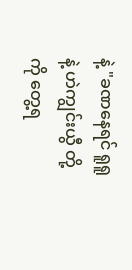နဲ့ "ခဏနေရင် ရူရူ နဲ့ ဟဲကျွင်းယွီ တို့ကို တွေ့ရ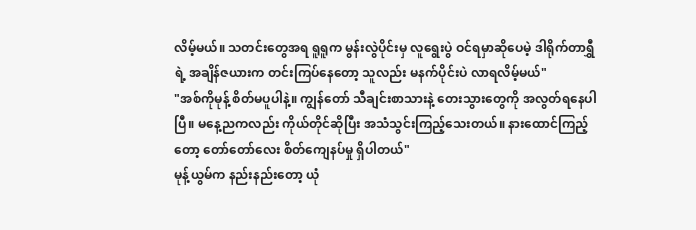လိမ့်မယ်။ သတင်းတွေအရ ရူရူက မွန်းလွဲပိုင်းမှ လူရွေးပွဲ ဝင်ရမှာဆိုပေမဲ့ ဒါရိုက်တာရွှီရဲ့ အချိန်ဇယားက တင်းကြပ်နေတော့ သူလည်း မနက်ပိုင်းပဲ လာရလိမ့်မယ်"
"အစ်ကိုမုန့် စိတ်မပူပါနဲ့။ ကျွန်တော် သီချင်းစာသားနဲ့ တေးသွားတွေကို အလွတ်ရနေပါပြီ။ မနေ့ညကလည်း ကိုယ်တိုင်ဆိုပြီး အသံသွင်းကြည့်သေးတယ်။ နားထောင်ကြည့်တော့ တော်တော်လေး စိတ်ကျေနပ်မှု ရှိပါတယ်"
မုန့်ယွမ်က နည်းနည်းတော့ ယုံ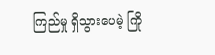ကြည်မှု ရှိသွားပေမဲ့ ကြို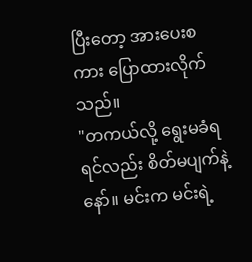ပြီးတော့ အားပေးစကား ပြောထားလိုက်သည်။
"တကယ်လို့ ရွေးမခံရရင်လည်း စိတ်မပျက်နဲ့နော်။ မင်းက မင်းရဲ့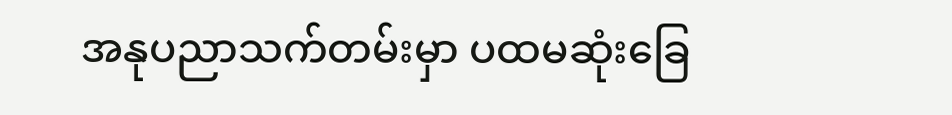အနုပညာသက်တမ်းမှာ ပထမဆုံးခြေ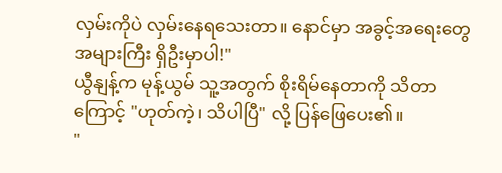လှမ်းကိုပဲ လှမ်းနေရသေးတာ။ နောင်မှာ အခွင့်အရေးတွေ အများကြီး ရှိဦးမှာပါ!"
ယွီနျန့်က မုန့်ယွမ် သူ့အတွက် စိုးရိမ်နေတာကို သိတာကြောင့် "ဟုတ်ကဲ့၊ သိပါပြီ" လို့ ပြန်ဖြေပေး၏။
"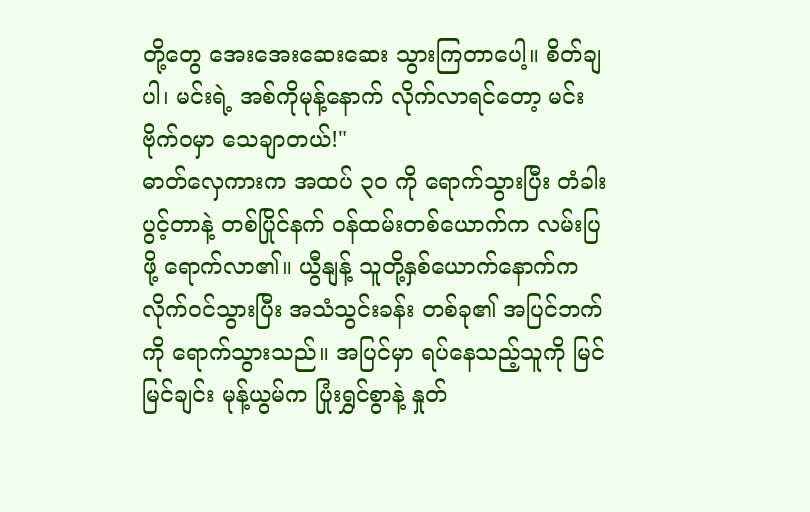တို့တွေ အေးအေးဆေးဆေး သွားကြတာပေါ့။ စိတ်ချပါ၊ မင်းရဲ့ အစ်ကိုမုန့်နောက် လိုက်လာရင်တော့ မင်း ဗိုက်ဝမှာ သေချာတယ်!"
ဓာတ်လှေကားက အထပ် ၃၀ ကို ရောက်သွားပြီး တံခါးပွင့်တာနဲ့ တစ်ပြိုင်နက် ဝန်ထမ်းတစ်ယောက်က လမ်းပြဖို့ ရောက်လာ၏။ ယွီနျန့် သူတို့နှစ်ယောက်နောက်က လိုက်ဝင်သွားပြီး အသံသွင်းခန်း တစ်ခု၏ အပြင်ဘက်ကို ရောက်သွားသည်။ အပြင်မှာ ရပ်နေသည့်သူကို မြင်မြင်ချင်း မုန့်ယွမ်က ပြုံးရွှင်စွာနဲ့ နှုတ်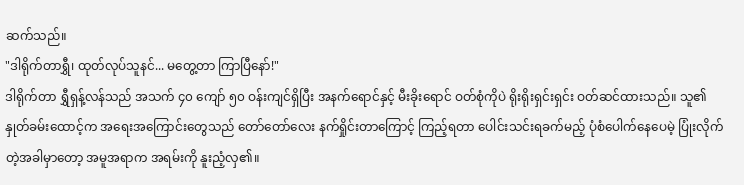ဆက်သည်။
"ဒါရိုက်တာရွှီ၊ ထုတ်လုပ်သူနင်... မတွေ့တာ ကြာပြီနော်!"
ဒါရိုက်တာ ရွှီရှန့်လန်သည် အသက် ၄၀ ကျော် ၅၀ ဝန်းကျင်ရှိပြီး အနက်ရောင်နှင့် မီးခိုးရောင် ဝတ်စုံကိုပဲ ရိုးရိုးရှင်းရှင်း ဝတ်ဆင်ထားသည်။ သူ၏ နှုတ်ခမ်းထောင့်က အရေးအကြောင်းတွေသည် တော်တော်လေး နက်ရှိုင်းတာကြောင့် ကြည့်ရတာ ပေါင်းသင်းရခက်မည့် ပုံစံပေါက်နေပေမဲ့ ပြုံးလိုက်တဲ့အခါမှာတော့ အမူအရာက အရမ်းကို နူးညံ့လှ၏။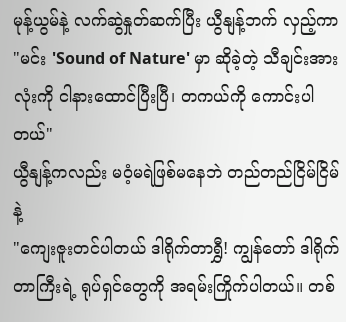မုန့်ယွမ်နဲ့ လက်ဆွဲနှုတ်ဆက်ပြီး ယွီနျန့်ဘက် လှည့်ကာ
"မင်း 'Sound of Nature' မှာ ဆိုခဲ့တဲ့ သီချင်းအားလုံးကို ငါနားထောင်ပြီးပြီ၊ တကယ်ကို ကောင်းပါတယ်"
ယွီနျန့်ကလည်း မဝံ့မရဲဖြစ်မနေဘဲ တည်တည်ငြိမ်ငြိမ်နဲ့
"ကျေးဇူးတင်ပါတယ် ဒါရိုက်တာရွှီ! ကျွန်တော် ဒါရိုက်တာကြီးရဲ့ ရုပ်ရှင်တွေကို အရမ်းကြိုက်ပါတယ်။ တစ်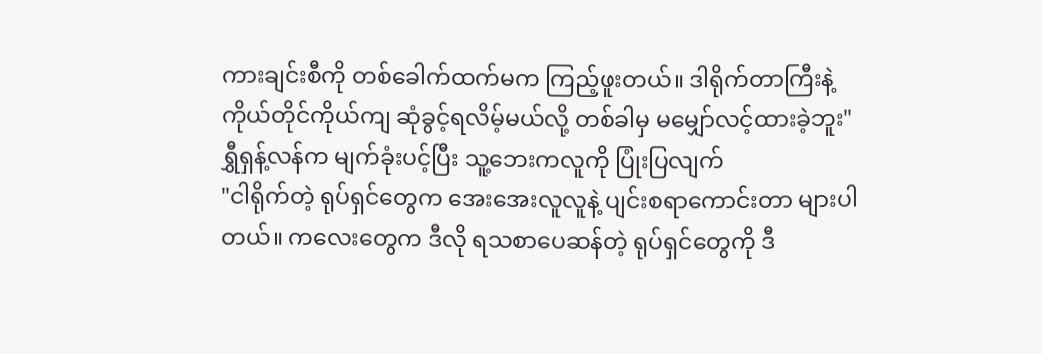ကားချင်းစီကို တစ်ခေါက်ထက်မက ကြည့်ဖူးတယ်။ ဒါရိုက်တာကြီးနဲ့ ကိုယ်တိုင်ကိုယ်ကျ ဆုံခွင့်ရလိမ့်မယ်လို့ တစ်ခါမှ မမျှော်လင့်ထားခဲ့ဘူး"
ရွှီရှန့်လန်က မျက်ခုံးပင့်ပြီး သူ့ဘေးကလူကို ပြုံးပြလျက်
"ငါရိုက်တဲ့ ရုပ်ရှင်တွေက အေးအေးလူလူနဲ့ ပျင်းစရာကောင်းတာ များပါတယ်။ ကလေးတွေက ဒီလို ရသစာပေဆန်တဲ့ ရုပ်ရှင်တွေကို ဒီ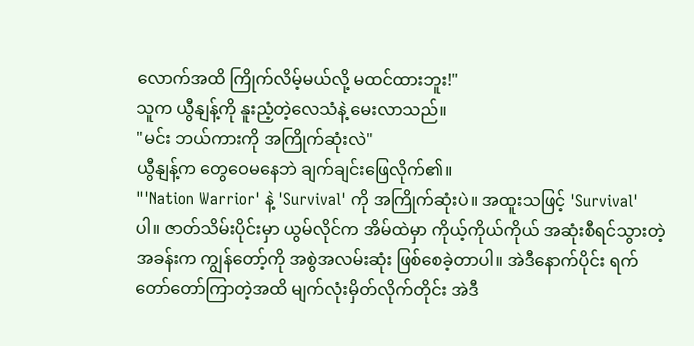လောက်အထိ ကြိုက်လိမ့်မယ်လို့ မထင်ထားဘူး!"
သူက ယွီနျန့်ကို နူးညံ့တဲ့လေသံနဲ့ မေးလာသည်။
"မင်း ဘယ်ကားကို အကြိုက်ဆုံးလဲ"
ယွီနျန့်က တွေဝေမနေဘဲ ချက်ချင်းဖြေလိုက်၏။
"'Nation Warrior' နဲ့ 'Survival' ကို အကြိုက်ဆုံးပဲ။ အထူးသဖြင့် 'Survival' ပါ။ ဇာတ်သိမ်းပိုင်းမှာ ယွမ်လိုင်က အိမ်ထဲမှာ ကိုယ့်ကိုယ်ကိုယ် အဆုံးစီရင်သွားတဲ့ အခန်းက ကျွန်တော့်ကို အစွဲအလမ်းဆုံး ဖြစ်စေခဲ့တာပါ။ အဲဒီနောက်ပိုင်း ရက်တော်တော်ကြာတဲ့အထိ မျက်လုံးမှိတ်လိုက်တိုင်း အဲဒီ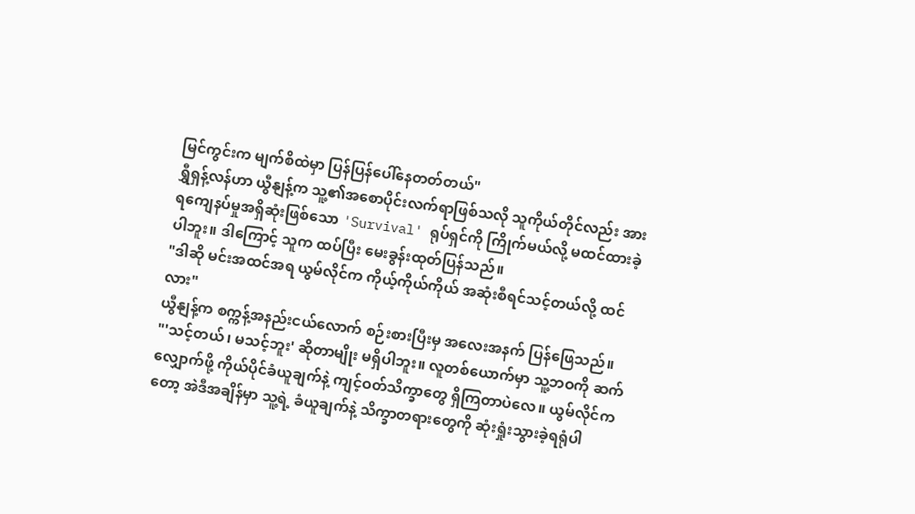မြင်ကွင်းက မျက်စိထဲမှာ ပြန်ပြန်ပေါ်နေတတ်တယ်"
ရွှီရှန့်လန်ဟာ ယွီနျန့်က သူ့၏အစောပိုင်းလက်ရာဖြစ်သလို သူကိုယ်တိုင်လည်း အားရကျေနပ်မှုအရှိဆုံးဖြစ်သော 'Survival' ရုပ်ရှင်ကို ကြိုက်မယ်လို့ မထင်ထားခဲ့ပါဘူး။ ဒါကြောင့် သူက ထပ်ပြီး မေးခွန်းထုတ်ပြန်သည်။
"ဒါဆို မင်းအထင်အရ ယွမ်လိုင်က ကိုယ့်ကိုယ်ကိုယ် အဆုံးစီရင်သင့်တယ်လို့ ထင်လား"
ယွီနျန့်က စက္ကန့်အနည်းငယ်လောက် စဉ်းစားပြီးမှ အလေးအနက် ပြန်ဖြေသည်။
"'သင့်တယ်၊ မသင့်ဘူး' ဆိုတာမျိုး မရှိပါဘူး။ လူတစ်ယောက်မှာ သူ့ဘဝကို ဆက်လျှောက်ဖို့ ကိုယ်ပိုင်ခံယူချက်နဲ့ ကျင့်ဝတ်သိက္ခာတွေ ရှိကြတာပဲလေ။ ယွမ်လိုင်ကတော့ အဲဒီအချိန်မှာ သူ့ရဲ့ ခံယူချက်နဲ့ သိက္ခာတရားတွေကို ဆုံးရှုံးသွားခဲ့ရရုံပါ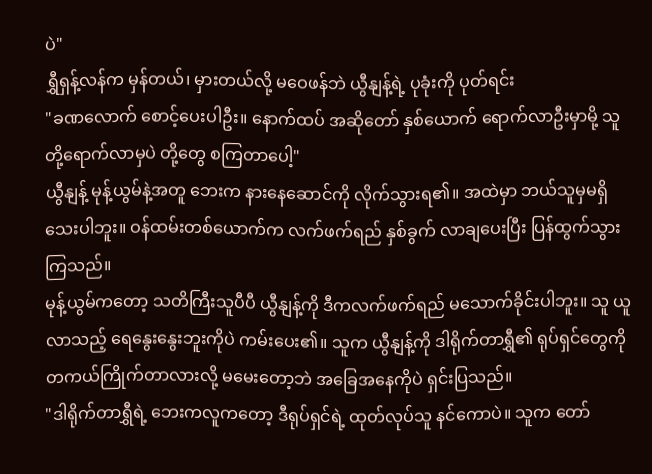ပဲ"
ရွှီရှန့်လန်က မှန်တယ်၊ မှားတယ်လို့ မဝေဖန်ဘဲ ယွီနျန့်ရဲ့ ပုခုံးကို ပုတ်ရင်း
"ခဏလောက် စောင့်ပေးပါဦး။ နောက်ထပ် အဆိုတော် နှစ်ယောက် ရောက်လာဦးမှာမို့ သူတို့ရောက်လာမှပဲ တို့တွေ စကြတာပေါ့"
ယွီနျန့် မုန့်ယွမ်နဲ့အတူ ဘေးက နားနေဆောင်ကို လိုက်သွားရ၏။ အထဲမှာ ဘယ်သူမှမရှိသေးပါဘူး။ ဝန်ထမ်းတစ်ယောက်က လက်ဖက်ရည် နှစ်ခွက် လာချပေးပြီး ပြန်ထွက်သွားကြသည်။
မုန့်ယွမ်ကတော့ သတိကြီးသူပီပီ ယွီနျန့်ကို ဒီကလက်ဖက်ရည် မသောက်ခိုင်းပါဘူး။ သူ ယူလာသည့် ရေနွေးနွေးဘူးကိုပဲ ကမ်းပေး၏။ သူက ယွီနျန့်ကို ဒါရိုက်တာရွှီ၏ ရုပ်ရှင်တွေကို တကယ်ကြိုက်တာလားလို့ မမေးတော့ဘဲ အခြေအနေကိုပဲ ရှင်းပြသည်။
"ဒါရိုက်တာရွှီရဲ့ ဘေးကလူကတော့ ဒီရုပ်ရှင်ရဲ့ ထုတ်လုပ်သူ နင်ကောပဲ။ သူက တော်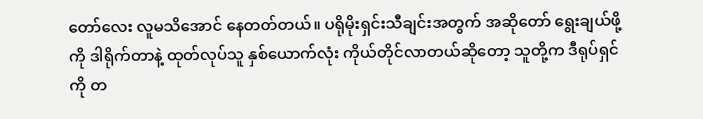တော်လေး လူမသိအောင် နေတတ်တယ်။ ပရိုမိုးရှင်းသီချင်းအတွက် အဆိုတော် ရွေးချယ်ဖို့ကို ဒါရိုက်တာနဲ့ ထုတ်လုပ်သူ နှစ်ယောက်လုံး ကိုယ်တိုင်လာတယ်ဆိုတော့ သူတို့က ဒီရုပ်ရှင်ကို တ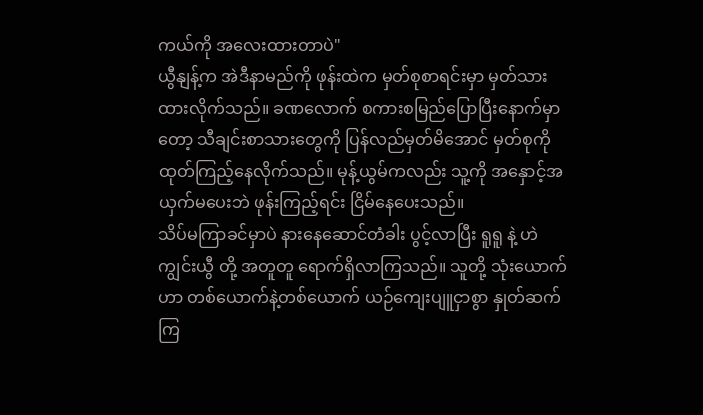ကယ်ကို အလေးထားတာပဲ"
ယွီနျန့်က အဲဒီနာမည်ကို ဖုန်းထဲက မှတ်စုစာရင်းမှာ မှတ်သားထားလိုက်သည်။ ခဏလောက် စကားစမြည်ပြောပြီးနောက်မှာတော့ သီချင်းစာသားတွေကို ပြန်လည်မှတ်မိအောင် မှတ်စုကို ထုတ်ကြည့်နေလိုက်သည်။ မုန့်ယွမ်ကလည်း သူ့ကို အနှောင့်အယှက်မပေးဘဲ ဖုန်းကြည့်ရင်း ငြိမ်နေပေးသည်။
သိပ်မကြာခင်မှာပဲ နားနေဆောင်တံခါး ပွင့်လာပြီး ရူရူ နဲ့ ဟဲကျွင်းယွီ တို့ အတူတူ ရောက်ရှိလာကြသည်။ သူတို့ သုံးယောက်ဟာ တစ်ယောက်နဲ့တစ်ယောက် ယဉ်ကျေးပျူငှာစွာ နှုတ်ဆက်ကြ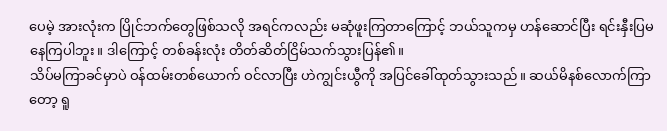ပေမဲ့ အားလုံးက ပြိုင်ဘက်တွေဖြစ်သလို အရင်ကလည်း မဆုံဖူးကြတာကြောင့် ဘယ်သူကမှ ဟန်ဆောင်ပြီး ရင်းနှီးပြမနေကြပါဘူး။ ဒါကြောင့် တစ်ခန်းလုံး တိတ်ဆိတ်ငြိမ်သက်သွားပြန်၏။
သိပ်မကြာခင်မှာပဲ ဝန်ထမ်းတစ်ယောက် ဝင်လာပြီး ဟဲကျွင်းယွီကို အပြင်ခေါ်ထုတ်သွားသည်။ ဆယ်မိနစ်လောက်ကြာတော့ ရူ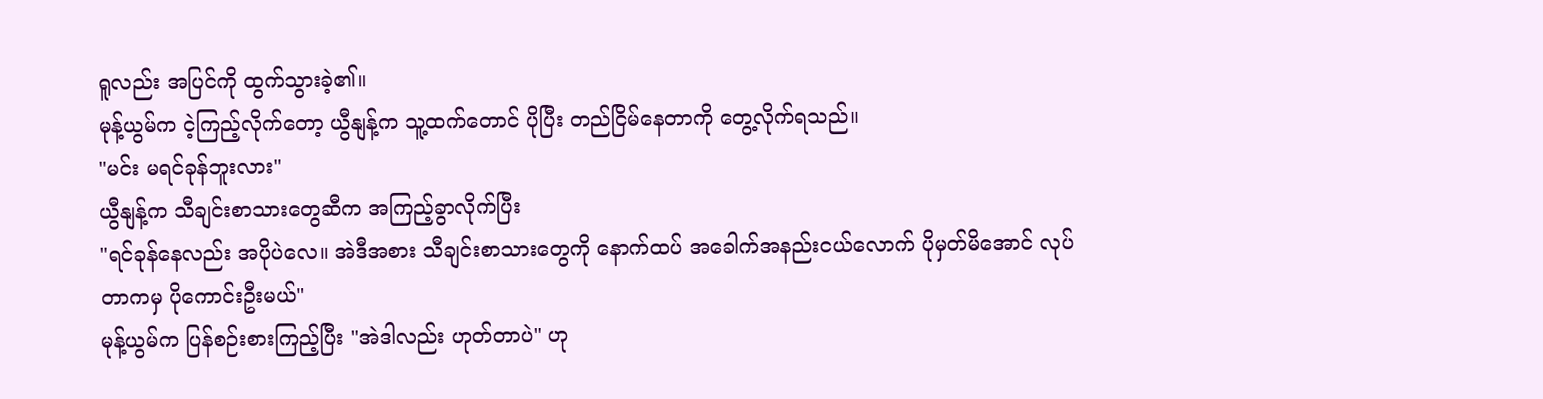ရူလည်း အပြင်ကို ထွက်သွားခဲ့၏။
မုန့်ယွမ်က ငဲ့ကြည့်လိုက်တော့ ယွီနျန့်က သူ့ထက်တောင် ပိုပြီး တည်ငြိမ်နေတာကို တွေ့လိုက်ရသည်။
"မင်း မရင်ခုန်ဘူးလား"
ယွီနျန့်က သီချင်းစာသားတွေဆီက အကြည့်ခွာလိုက်ပြီး
"ရင်ခုန်နေလည်း အပိုပဲလေ။ အဲဒီအစား သီချင်းစာသားတွေကို နောက်ထပ် အခေါက်အနည်းငယ်လောက် ပိုမှတ်မိအောင် လုပ်တာကမှ ပိုကောင်းဦးမယ်"
မုန့်ယွမ်က ပြန်စဉ်းစားကြည့်ပြီး "အဲဒါလည်း ဟုတ်တာပဲ" ဟု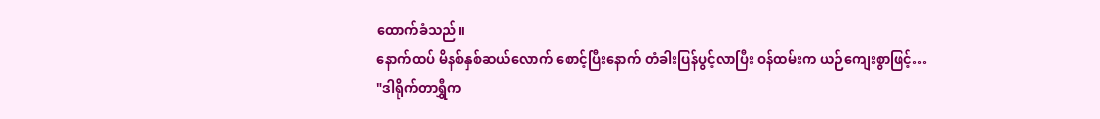ထောက်ခံသည်။
နောက်ထပ် မိနစ်နှစ်ဆယ်လောက် စောင့်ပြီးနောက် တံခါးပြန်ပွင့်လာပြီး ဝန်ထမ်းက ယဉ်ကျေးစွာဖြင့်…
"ဒါရိုက်တာရွှီက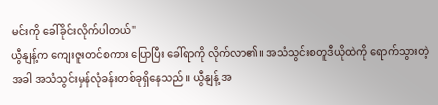မင်းကို ခေါ်ခိုင်းလိုက်ပါတယ်"
ယွီနျန့်က ကျေးဇူးတင်စကား ပြောပြီး ခေါ်ရာကို လိုက်လာ၏။ အသံသွင်းစတူဒီယိုထဲကို ရောက်သွားတဲ့အခါ အသံသွင်းမှန်လုံခန်းတစ်ခုရှိနေသည်။ ယွီနျန့် အ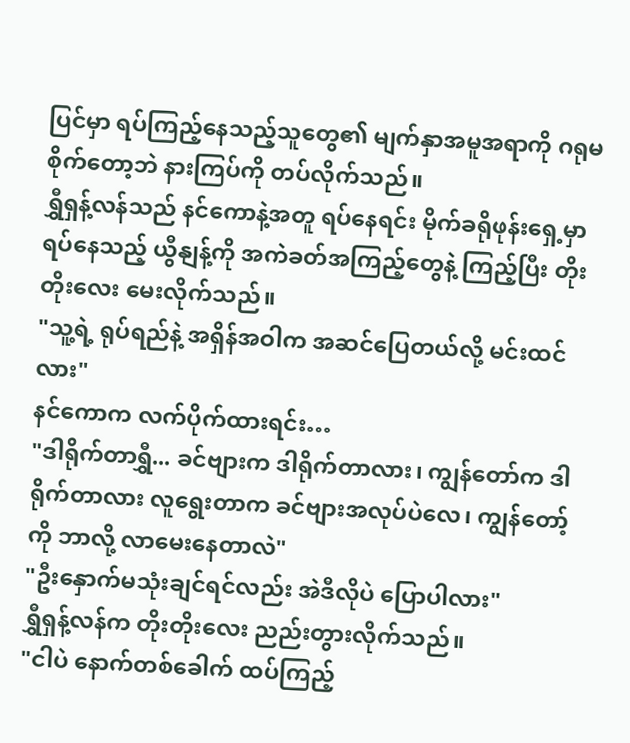ပြင်မှာ ရပ်ကြည့်နေသည့်သူတွေ၏ မျက်နှာအမူအရာကို ဂရုမစိုက်တော့ဘဲ နားကြပ်ကို တပ်လိုက်သည်။
ရွှီရှန့်လန်သည် နင်ကောနဲ့အတူ ရပ်နေရင်း မိုက်ခရိုဖုန်းရှေ့မှာ ရပ်နေသည့် ယွီနျန့်ကို အကဲခတ်အကြည့်တွေနဲ့ ကြည့်ပြီး တိုးတိုးလေး မေးလိုက်သည်။
"သူ့ရဲ့ ရုပ်ရည်နဲ့ အရှိန်အဝါက အဆင်ပြေတယ်လို့ မင်းထင်လား"
နင်ကောက လက်ပိုက်ထားရင်း…
"ဒါရိုက်တာရွှီ... ခင်ဗျားက ဒါရိုက်တာလား၊ ကျွန်တော်က ဒါရိုက်တာလား လူရွေးတာက ခင်ဗျားအလုပ်ပဲလေ၊ ကျွန်တော့်ကို ဘာလို့ လာမေးနေတာလဲ"
"ဦးနှောက်မသုံးချင်ရင်လည်း အဲဒီလိုပဲ ပြောပါလား"
ရွှီရှန့်လန်က တိုးတိုးလေး ညည်းတွားလိုက်သည်။
"ငါပဲ နောက်တစ်ခေါက် ထပ်ကြည့်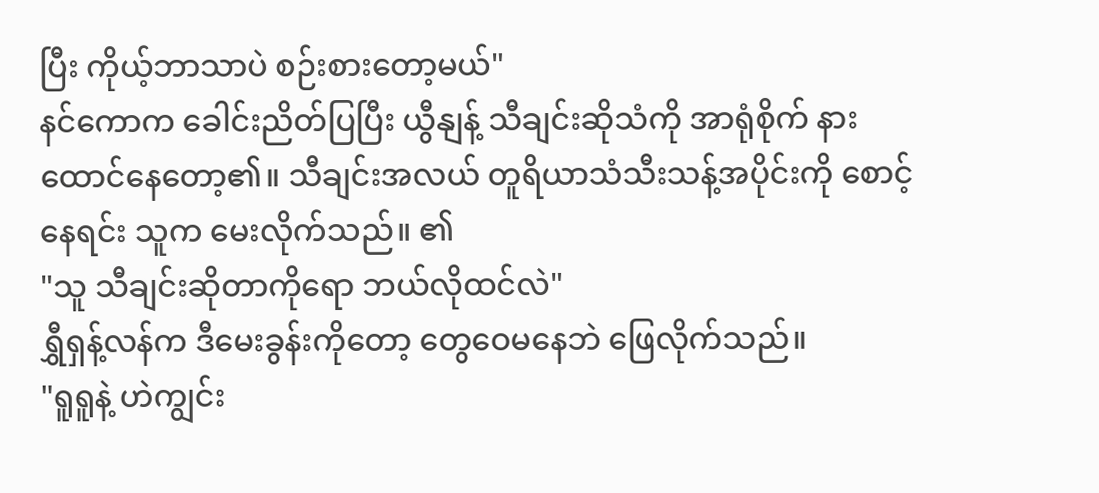ပြီး ကိုယ့်ဘာသာပဲ စဉ်းစားတော့မယ်"
နင်ကောက ခေါင်းညိတ်ပြပြီး ယွီနျန့် သီချင်းဆိုသံကို အာရုံစိုက် နားထောင်နေတော့၏။ သီချင်းအလယ် တူရိယာသံသီးသန့်အပိုင်းကို စောင့်နေရင်း သူက မေးလိုက်သည်။ ၏
"သူ သီချင်းဆိုတာကိုရော ဘယ်လိုထင်လဲ"
ရွှီရှန့်လန်က ဒီမေးခွန်းကိုတော့ တွေဝေမနေဘဲ ဖြေလိုက်သည်။
"ရူရူနဲ့ ဟဲကျွင်း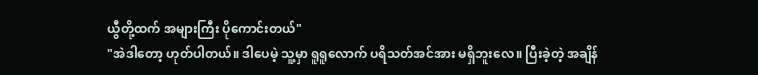ယွီတို့ထက် အများကြီး ပိုကောင်းတယ်"
"အဲဒါတော့ ဟုတ်ပါတယ်။ ဒါပေမဲ့ သူ့မှာ ရူရူလောက် ပရိသတ်အင်အား မရှိဘူးလေ။ ပြီးခဲ့တဲ့ အချိန်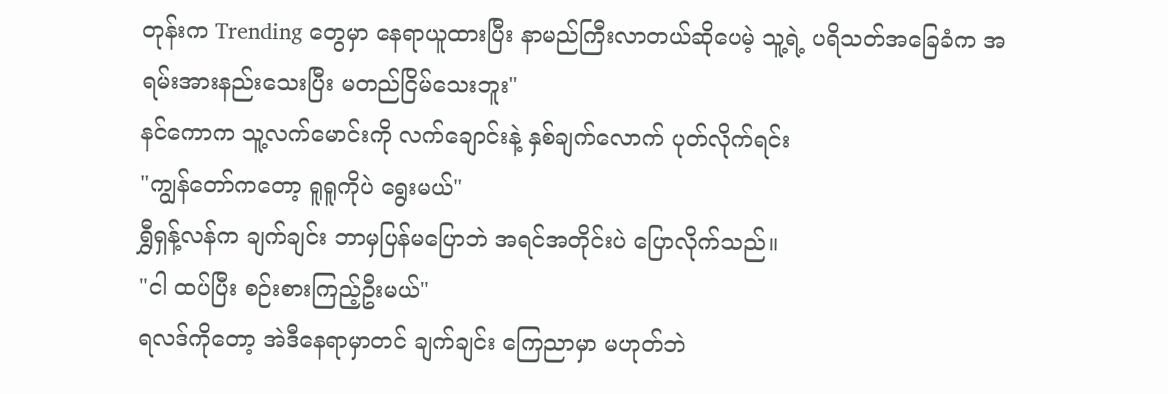တုန်းက Trending တွေမှာ နေရာယူထားပြီး နာမည်ကြီးလာတယ်ဆိုပေမဲ့ သူ့ရဲ့ ပရိသတ်အခြေခံက အရမ်းအားနည်းသေးပြီး မတည်ငြိမ်သေးဘူး"
နင်ကောက သူ့လက်မောင်းကို လက်ချောင်းနဲ့ နှစ်ချက်လောက် ပုတ်လိုက်ရင်း
"ကျွန်တော်ကတော့ ရူရူကိုပဲ ရွေးမယ်"
ရွှီရှန့်လန်က ချက်ချင်း ဘာမှပြန်မပြောဘဲ အရင်အတိုင်းပဲ ပြောလိုက်သည်။
"ငါ ထပ်ပြီး စဉ်းစားကြည့်ဦးမယ်"
ရလဒ်ကိုတော့ အဲဒီနေရာမှာတင် ချက်ချင်း ကြေညာမှာ မဟုတ်ဘဲ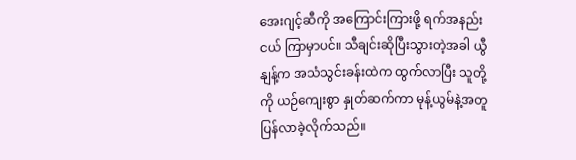အေးဂျင့်ဆီကို အကြောင်းကြားဖို့ ရက်အနည်းငယ် ကြာမှာပင်။ သီချင်းဆိုပြီးသွားတဲ့အခါ ယွီနျန့်က အသံသွင်းခန်းထဲက ထွက်လာပြီး သူတို့ကို ယဉ်ကျေးစွာ နှုတ်ဆက်ကာ မုန့်ယွမ်နဲ့အတူ ပြန်လာခဲ့လိုက်သည်။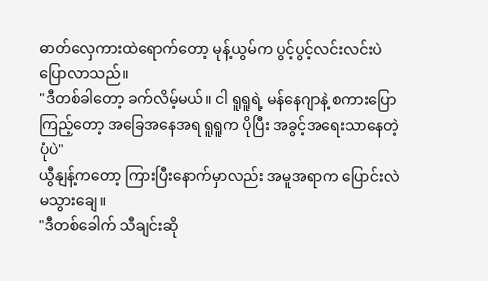ဓာတ်လှေကားထဲရောက်တော့ မုန့်ယွမ်က ပွင့်ပွင့်လင်းလင်းပဲ ပြောလာသည်။
"ဒီတစ်ခါတော့ ခက်လိမ့်မယ်။ ငါ ရူရူရဲ့ မန်နေဂျာနဲ့ စကားပြောကြည့်တော့ အခြေအနေအရ ရူရူက ပိုပြီး အခွင့်အရေးသာနေတဲ့ ပုံပဲ"
ယွီနျန့်ကတော့ ကြားပြီးနောက်မှာလည်း အမူအရာက ပြောင်းလဲမသွားချေ။
"ဒီတစ်ခေါက် သီချင်းဆို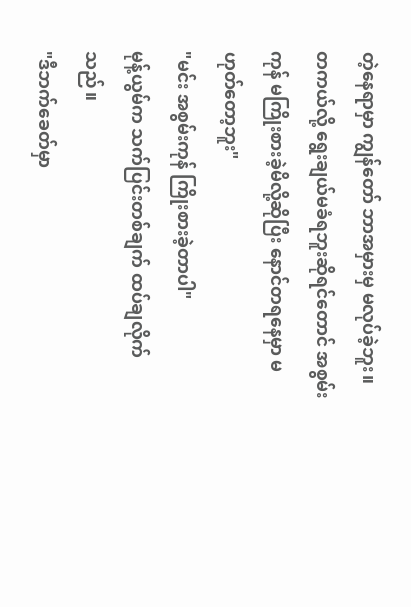တဲ့နေရာမှာ ကျွန်တော် ဘာအမှားမှ မလုပ်ခဲ့ဘူး။ တကယ်လို့ ရွေးချယ်မခံရဘူးဆိုရင်တောင် အစွမ်းကုန် မကြိုးစားခဲ့မိလို့ဆိုပြီး နောင်တရနေမှာ မဟုတ်တော့ဘူး"
"မင်း အစွမ်းကုန် ကြိုးစားခဲ့တာပါ"
မုန့်ယွမ်က သက်ပြင်းတစ်ချက် ထပ်ချလိုက်သည်။
"ဒီဘက်ခေတ်မှာ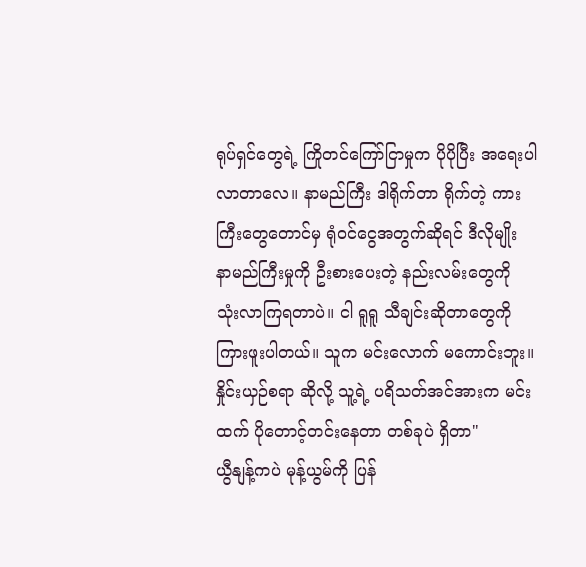ရုပ်ရှင်တွေရဲ့ ကြိုတင်ကြော်ငြာမှုက ပိုပိုပြီး အရေးပါလာတာလေ။ နာမည်ကြီး ဒါရိုက်တာ ရိုက်တဲ့ ကားကြီးတွေတောင်မှ ရုံဝင်ငွေအတွက်ဆိုရင် ဒီလိုမျိုး နာမည်ကြီးမှုကို ဦးစားပေးတဲ့ နည်းလမ်းတွေကို သုံးလာကြရတာပဲ။ ငါ ရူရူ သီချင်းဆိုတာတွေကို ကြားဖူးပါတယ်။ သူက မင်းလောက် မကောင်းဘူး။ နှိုင်းယှဉ်စရာ ဆိုလို့ သူ့ရဲ့ ပရိသတ်အင်အားက မင်းထက် ပိုတောင့်တင်းနေတာ တစ်ခုပဲ ရှိတာ"
ယွီနျန့်ကပဲ မုန့်ယွမ်ကို ပြန်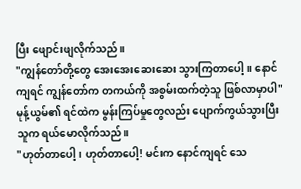ပြီး ဖျောင်းဖျလိုက်သည်။
"ကျွန်တော်တို့တွေ အေးအေးဆေးဆေး သွားကြတာပေါ့။ နောင်ကျရင် ကျွန်တော်က တကယ်ကို အစွမ်းထက်တဲ့သူ ဖြစ်လာမှာပါ"
မုန့်ယွမ်၏ ရင်ထဲက မွန်းကြပ်မှုတွေလည်း ပျောက်ကွယ်သွားပြီး သူက ရယ်မောလိုက်သည်။
"ဟုတ်တာပေါ့၊ ဟုတ်တာပေါ့! မင်းက နောင်ကျရင် သေ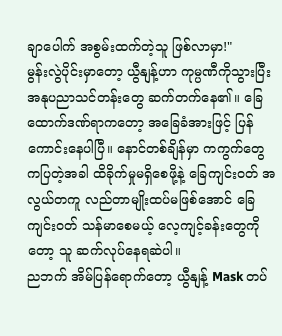ချာပေါက် အစွမ်းထက်တဲ့သူ ဖြစ်လာမှာ!"
မွန်းလွဲပိုင်းမှာတော့ ယွီနျန့်ဟာ ကုမ္ပဏီကိုသွားပြီး အနုပညာသင်တန်းတွေ ဆက်တက်နေ၏။ ခြေထောက်ဒဏ်ရာကတော့ အခြေခံအားဖြင့် ပြန်ကောင်းနေပါပြီ။ နောင်တစ်ချိန်မှာ ကကွက်တွေ ကပြတဲ့အခါ ထိခိုက်မှုမရှိစေဖို့နဲ့ ခြေကျင်းဝတ် အလွယ်တကူ လည်တာမျိုးထပ်မဖြစ်အောင် ခြေကျင်းဝတ် သန်မာစေမယ့် လေ့ကျင့်ခန်းတွေကိုတော့ သူ ဆက်လုပ်နေရဆဲပါ။
ညဘက် အိမ်ပြန်ရောက်တော့ ယွီနျန့် Mask တပ်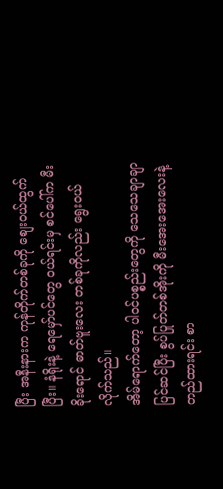ပြီး အနီးနားက ကုန်တိုက်တစ်ခုကို စျေးဝယ်ထွက်ပြီး။ နံရိုးနဲ့ ရေမှော်ပင်တွေ ဝယ်ရင်းမှ စင်ပေါ်က မီးခိုးရောင် ဓာတ်ဗူးလေး တစ်ခုကိုလည်း ရွေးဝယ်လိုက်သည်။
အိမ်ရောက်တော့ ပါဝင်ပစ္စည်းတွေကို သေသေချာချာ ပြင်ဆင်ပြီး စွပ်ပြုတ်တစ်အိုးကို မီးအေးအေးလေးနဲ့ တည်ထားရင်း စာ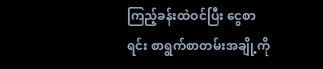ကြည့်ခန်းထဲဝင်ပြီး ငွေစာရင်း စာရွက်စာတမ်းအချို့ကို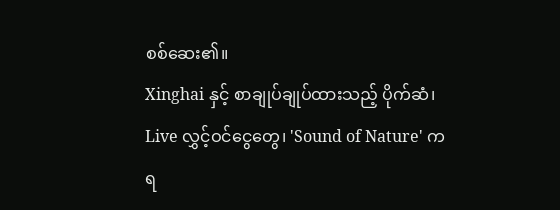စစ်ဆေး၏။
Xinghai နှင့် စာချုပ်ချုပ်ထားသည့် ပိုက်ဆံ၊ Live လွှင့်ဝင်ငွေတွေ၊ 'Sound of Nature' က ရ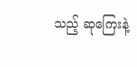သည့် ဆုကြေးနဲ့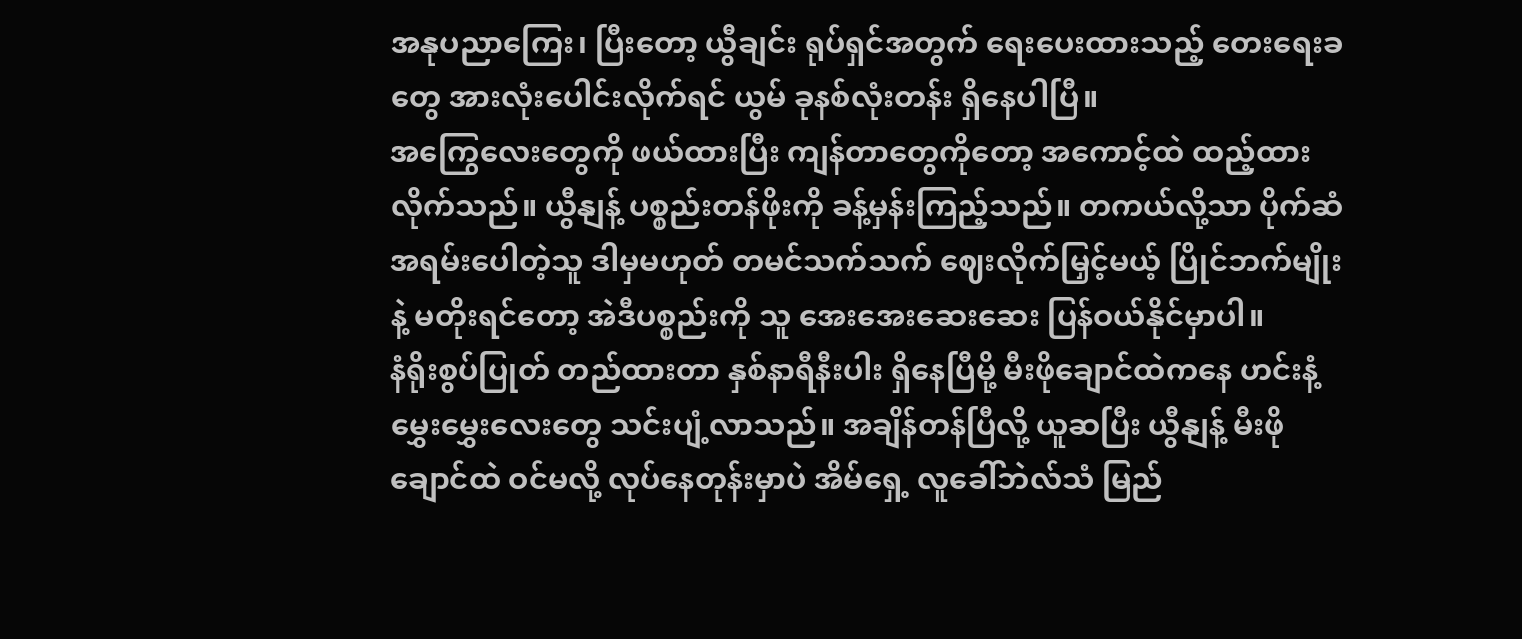အနုပညာကြေး၊ ပြီးတော့ ယွီချင်း ရုပ်ရှင်အတွက် ရေးပေးထားသည့် တေးရေးခတွေ အားလုံးပေါင်းလိုက်ရင် ယွမ် ခုနစ်လုံးတန်း ရှိနေပါပြီ။
အကြွေလေးတွေကို ဖယ်ထားပြီး ကျန်တာတွေကိုတော့ အကောင့်ထဲ ထည့်ထားလိုက်သည်။ ယွီနျန့် ပစ္စည်းတန်ဖိုးကို ခန့်မှန်းကြည့်သည်။ တကယ်လို့သာ ပိုက်ဆံအရမ်းပေါတဲ့သူ ဒါမှမဟုတ် တမင်သက်သက် ဈေးလိုက်မြှင့်မယ့် ပြိုင်ဘက်မျိုးနဲ့ မတိုးရင်တော့ အဲဒီပစ္စည်းကို သူ အေးအေးဆေးဆေး ပြန်ဝယ်နိုင်မှာပါ။
နံရိုးစွပ်ပြုတ် တည်ထားတာ နှစ်နာရီနီးပါး ရှိနေပြီမို့ မီးဖိုချောင်ထဲကနေ ဟင်းနံ့မွှေးမွှေးလေးတွေ သင်းပျံ့လာသည်။ အချိန်တန်ပြီလို့ ယူဆပြီး ယွီနျန့် မီးဖိုချောင်ထဲ ဝင်မလို့ လုပ်နေတုန်းမှာပဲ အိမ်ရှေ့ လူခေါ်ဘဲလ်သံ မြည်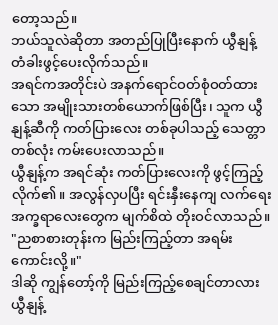တော့သည်။
ဘယ်သူလဲဆိုတာ အတည်ပြုပြီးနောက် ယွီနျန့် တံခါးဖွင့်ပေးလိုက်သည်။
အရင်ကအတိုင်းပဲ အနက်ရောင်ဝတ်စုံဝတ်ထားသော အမျိုးသားတစ်ယောက်ဖြစ်ပြီး၊ သူက ယွီနျန့်ဆီကို ကတ်ပြားလေး တစ်ခုပါသည့် သေတ္တာတစ်လုံး ကမ်းပေးလာသည်။
ယွီနျန့်က အရင်ဆုံး ကတ်ပြားလေးကို ဖွင့်ကြည့်လိုက်၏။ အလွန်လှပပြီး ရင်းနှီးနေကျ လက်ရေးအက္ခရာလေးတွေက မျက်စိထဲ တိုးဝင်လာသည်။
"ညစာစားတုန်းက မြည်းကြည့်တာ အရမ်းကောင်းလို့။"
ဒါဆို ကျွန်တော့်ကို မြည်းကြည့်စေချင်တာလား
ယွီနျန့်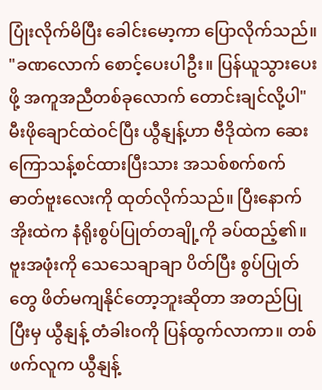ပြုံးလိုက်မိပြီး ခေါင်းမော့ကာ ပြောလိုက်သည်။
"ခဏလောက် စောင့်ပေးပါဦး။ ပြန်ယူသွားပေးဖို့ အကူအညီတစ်ခုလောက် တောင်းချင်လို့ပါ"
မီးဖိုချောင်ထဲဝင်ပြီး ယွီနျန့်ဟာ ဗီဒိုထဲက ဆေးကြောသန့်စင်ထားပြီးသား အသစ်စက်စက် ဓာတ်ဗူးလေးကို ထုတ်လိုက်သည်။ ပြီးနောက် အိုးထဲက နံရိုးစွပ်ပြုတ်တချို့ကို ခပ်ထည့်၏။ ဗူးအဖုံးကို သေသေချာချာ ပိတ်ပြီး စွပ်ပြုတ်တွေ ဖိတ်မကျနိုင်တော့ဘူးဆိုတာ အတည်ပြုပြီးမှ ယွီနျန့် တံခါးဝကို ပြန်ထွက်လာကာ။ တစ်ဖက်လူက ယွီနျန့်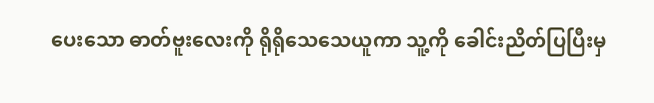ပေးသော ဓာတ်ဗူးလေးကို ရိုရိုသေသေယူကာ သူ့ကို ခေါင်းညိတ်ပြပြီးမှ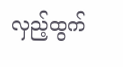လှည့်ထွက်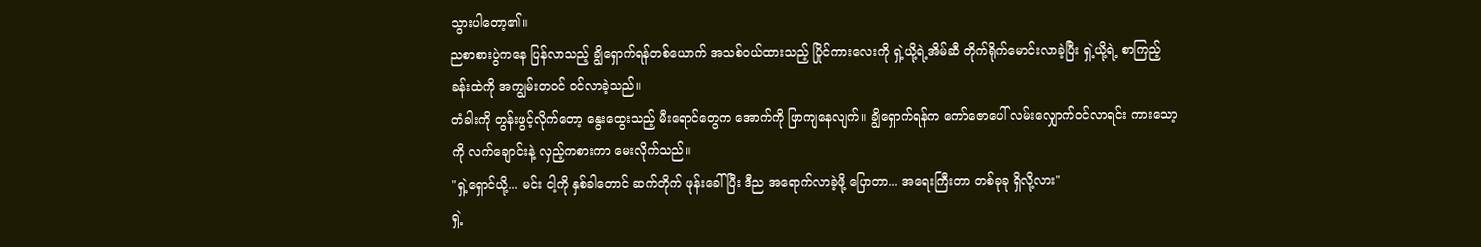သွားပါတော့၏။
ညစာစားပွဲကနေ ပြန်လာသည့် ချွိရှောက်ရန်တစ်ယောက် အသစ်ဝယ်ထားသည့် ပြိုင်ကားလေးကို ရှဲ့ယို့ရဲ့အိမ်ဆီ တိုက်ရိုက်မောင်းလာခဲ့ပြီး ရှဲ့ယို့ရဲ့ စာကြည့်ခန်းထဲကို အကျွမ်းတဝင် ဝင်လာခဲ့သည်။
တံခါးကို တွန်းဖွင့်လိုက်တော့ နွေးထွေးသည့် မီးရောင်တွေက အောက်ကို ဖြာကျနေလျက်။ ချွိရှောက်ရန်က ကော်ဇောပေါ် လမ်းလျှောက်ဝင်လာရင်း ကားသော့ကို လက်ချောင်းနဲ့ လှည့်ကစားကာ မေးလိုက်သည်။
"ရှဲ့ရှောင်ယို့... မင်း ငါ့ကို နှစ်ခါတောင် ဆက်တိုက် ဖုန်းခေါ်ပြီး ဒီည အရောက်လာခဲ့ဖို့ ပြောတာ... အရေးကြီးတာ တစ်ခုခု ရှိလို့လား"
ရှဲ့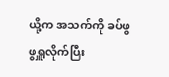ယို့က အသက်ကို ခပ်ဖွဖွရှူလိုက်ပြီး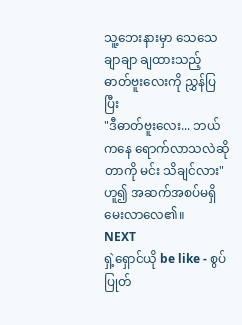သူ့ဘေးနားမှာ သေသေချာချာ ချထားသည့် ဓာတ်ဗူးလေးကို ညွှန်ပြပြီး
"ဒီဓာတ်ဗူးလေး... ဘယ်ကနေ ရောက်လာသလဲဆိုတာကို မင်း သိချင်လား" ဟူ၍ အဆက်အစပ်မရှိမေးလာလေ၏။
NEXT
ရှဲ့ရှောင်ယို be like - စွပ်ပြုတ်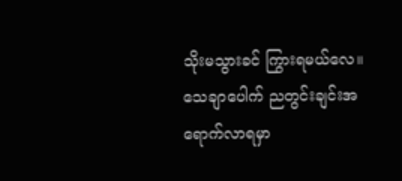သိုးမသွားခင် ကြွားရမယ်လေ။သေချာပေါက် ညတွင်းချင်းအရောက်လာရမှာ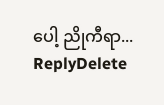ပေါ့ ညိုကီရာ...
ReplyDelete